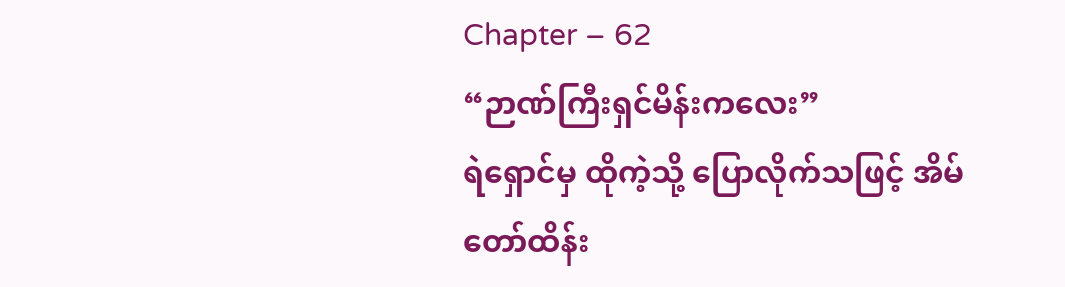Chapter – 62
“ဉာဏ်ကြီးရှင်မိန်းကလေး”
ရဲရှောင်မှ ထိုကဲ့သို့ ပြောလိုက်သဖြင့် အိမ်တော်ထိန်း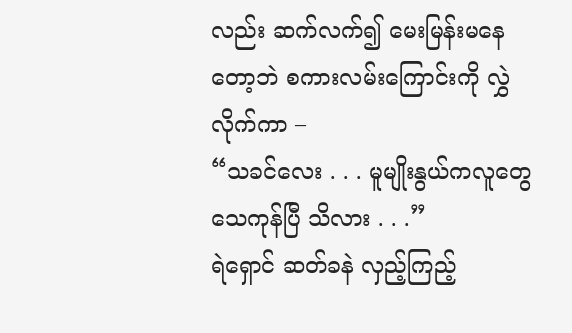လည်း ဆက်လက်၍ မေးမြန်းမနေတော့ဘဲ စကားလမ်းကြောင်းကို လွှဲလိုက်ကာ –
“သခင်လေး . . . မူမျိုးနွယ်ကလူတွေ သေကုန်ပြီ သိလား . . .”
ရဲရှောင် ဆတ်ခနဲ လှည့်ကြည့်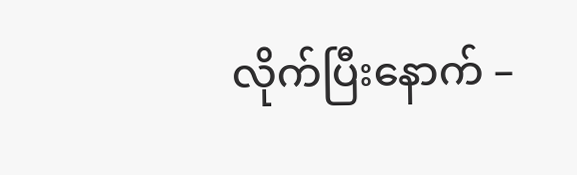လိုက်ပြီးနောက် –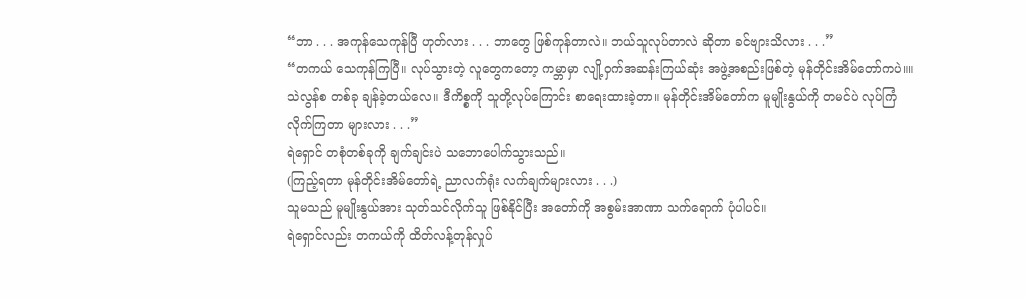“ဘာ . . . အကုန်သေကုန်ပြီ ဟုတ်လား . . . ဘာတွေ ဖြစ်ကုန်တာလဲ။ ဘယ်သူလုပ်တာလဲ ဆိုတာ ခင်ဗျားသိလား . . .”
“တကယ် သေကုန်ကြပြီ။ လုပ်သွားတဲ့ လူတွေကတော့ ကမ္ဘာမှာ လျို့ဝှက်အဆန်းကြယ်ဆုံး အဖွဲ့အစည်းဖြစ်တဲ့ မုန်တိုင်းအိမ်တော်ကပဲ။။ သဲလွန်စ တစ်ခု ချန်ခဲ့တယ်လေ။ ဒီကိစ္စကို သူတို့လုပ်ကြောင်း စာရေးထားခဲ့တာ။ မုန်တိုင်းအိမ်တော်က မူမျိုးနွယ်ကို တမင်ပဲ လုပ်ကြံလိုက်ကြတာ များလား . . .”
ရဲရှောင် တစုံတစ်ခုကို ချက်ချင်းပဲ သဘောပေါက်သွားသည်။
(ကြည့်ရတာ မုန်တိုင်းအိမ်တော်ရဲ့ ညာလက်ရုံး လက်ချက်များလား . . .)
သူမသည် မူမျိုးနွယ်အား သုတ်သင်လိုက်သူ ဖြစ်နိုင်ပြီး အတော်ကို အစွမ်းအာဏာ သက်ရောက် ပုံပါပင်။
ရဲရှောင်လည်း တကယ်ကို ထိတ်လန့်တုန်လှုပ်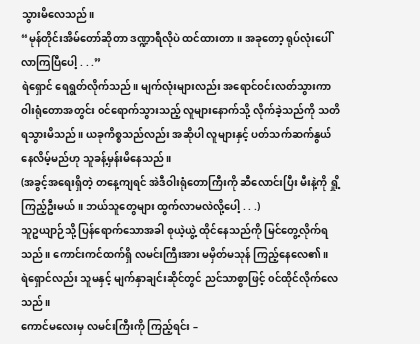သွားမိလေသည်။
“မုန်တိုင်းအိမ်တော်ဆိုတာ ဒဏ္ဍာရီလိုပဲ ထင်ထားတာ။ အခုတော့ ရုပ်လုံးပေါ်လာကြပြီပေါ့ . . .”
ရဲရှောင် ရေရွတ်လိုက်သည်။ မျက်လုံးများလည်း အရောင်ဝင်းလတ်သွားကာ ဝါးရုံတောအတွင်း ၀င်ရောက်သွားသည့် လူများနောက်သို့ လိုက်ခဲ့သည်ကို သတိရသွားမိသည်။ ယခုကိစ္စသည်လည်း အဆိုပါ လူများနှင့် ပတ်သက်ဆက်နွယ်နေလိမ့်မည်ဟု သူခန့်မှန်းမိနေသည်။
(အခွင့်အရေးရှိတဲ့ တနေ့ကျရင် အဲဒီဝါးရုံတောကြီးကို ဆီလောင်းပြီး မီးနဲ့ကို ရှို့ကြည့်ဦးမယ်။ ဘယ်သူတွေများ ထွက်လာမလဲလို့ပေါ့ . . .)
သူဥယျာဉ်သို့ ပြန်ရောက်သောအခါ စုယဲ့ယွဲ့ ထိုင်နေသည်ကို မြင်တွေ့လိုက်ရသည်။ ကောင်းကင်ထက်ရှိ လမင်းကြီးအား မမှိတ်မသုန် ကြည့်နေလေ၏။
ရဲရှောင်လည်း သူမနှင့် မျက်နှာချင်းဆိုင်တွင် ညင်သာစွာဖြင့် ၀င်ထိုင်လိုက်လေသည်။
ကောင်မလေးမှ လမင်းကြီးကို ကြည့်ရင်း –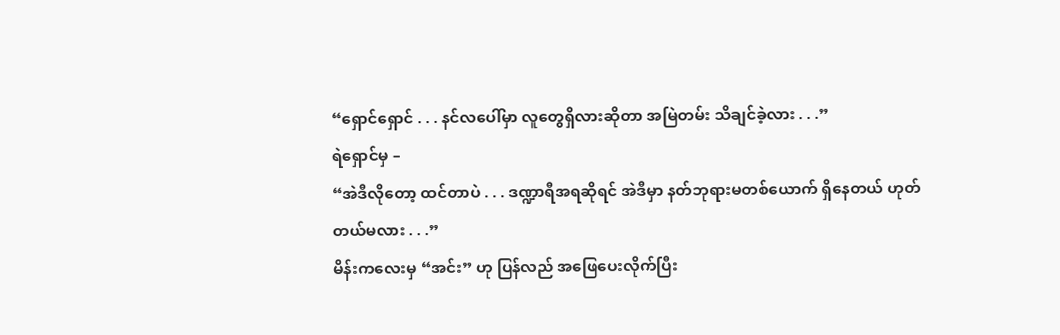“ရှောင်ရှောင် . . . နင်လပေါ်မှာ လူတွေရှိလားဆိုတာ အမြဲတမ်း သိချင်ခဲ့လား . . .”
ရဲရှောင်မှ –
“အဲဒီလိုတော့ ထင်တာပဲ . . . ဒဏ္ဍာရီအရဆိုရင် အဲဒီမှာ နတ်ဘုရားမတစ်ယောက် ရှိနေတယ် ဟုတ်တယ်မလား . . .”
မိန်းကလေးမှ “အင်း” ဟု ပြန်လည် အဖြေပေးလိုက်ပြီး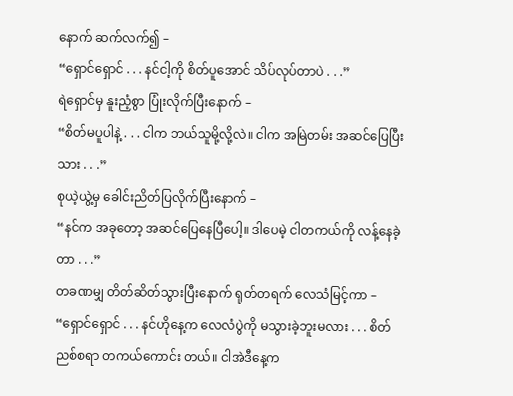နောက် ဆက်လက်၍ –
“ရှောင်ရှောင် . . . နင်ငါ့ကို စိတ်ပူအောင် သိပ်လုပ်တာပဲ . . .”
ရဲရှောင်မှ နူးညံ့စွာ ပြုံးလိုက်ပြီးနောက် –
“စိတ်မပူပါနဲ့ . . . ငါက ဘယ်သူမို့လို့လဲ။ ငါက အမြဲတမ်း အဆင်ပြေပြီးသား . . .”
စုယဲ့ယွဲ့မှ ခေါင်းညိတ်ပြလိုက်ပြီးနောက် –
“နင်က အခုတော့ အဆင်ပြေနေပြီပေါ့။ ဒါပေမဲ့ ငါတကယ်ကို လန့်နေခဲ့တာ . . .”
တခဏမျှ တိတ်ဆိတ်သွားပြီးနောက် ရုတ်တရက် လေသံမြင့်ကာ –
“ရှောင်ရှောင် . . . နင်ဟိုနေ့က လေလံပွဲကို မသွားခဲ့ဘူးမလား . . . စိတ်ညစ်စရာ တကယ်ကောင်း တယ်။ ငါအဲဒီနေ့က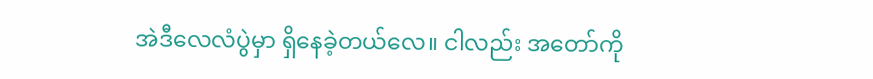အဲဒီလေလံပွဲမှာ ရှိနေခဲ့တယ်လေ။ ငါလည်း အတော်ကို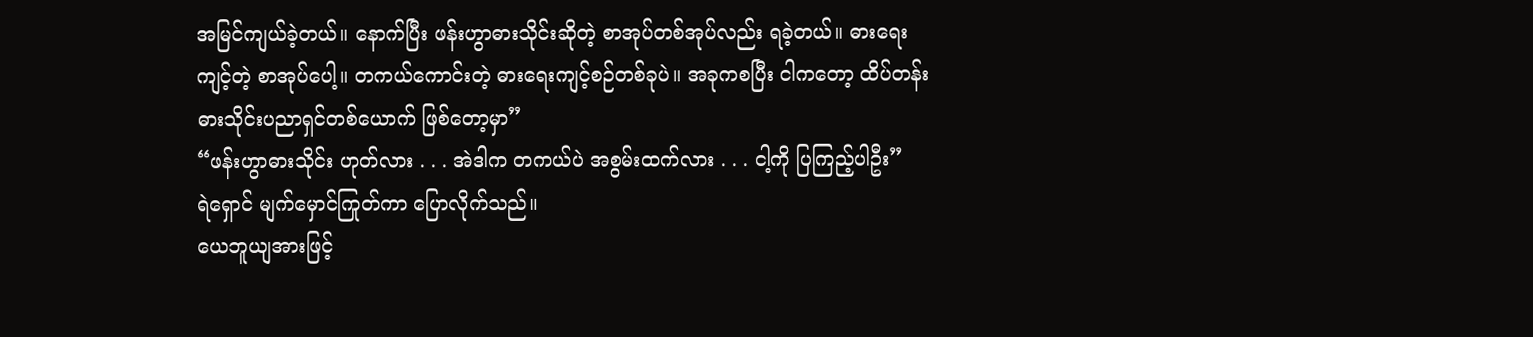အမြင်ကျယ်ခဲ့တယ်။ နောက်ပြီး ဖန်းဟွာဓားသိုင်းဆိုတဲ့ စာအုပ်တစ်အုပ်လည်း ရခဲ့တယ်။ ဓားရေးကျင့်တဲ့ စာအုပ်ပေါ့။ တကယ်ကောင်းတဲ့ ဓားရေးကျင့်စဉ်တစ်ခုပဲ။ အခုကစပြီး ငါကတော့ ထိပ်တန်း ဓားသိုင်းပညာရှင်တစ်ယောက် ဖြစ်တော့မှာ”
“ဖန်းဟွာဓားသိုင်း ဟုတ်လား . . . အဲဒါက တကယ်ပဲ အစွမ်းထက်လား . . . ငါ့ကို ပြကြည့်ပါဦး”
ရဲရှောင် မျက်မှောင်ကြုတ်ကာ ပြောလိုက်သည်။
ယေဘူယျအားဖြင့်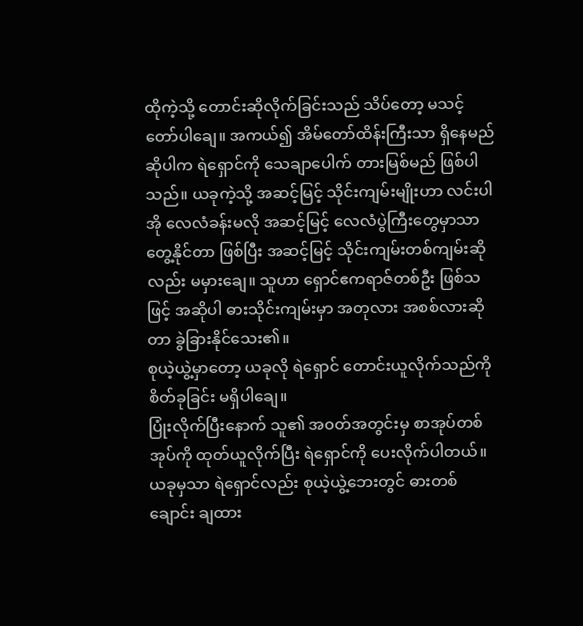ထိုကဲ့သို့ တောင်းဆိုလိုက်ခြင်းသည် သိပ်တော့ မသင့်တော်ပါချေ။ အကယ်၍ အိမ်တော်ထိန်းကြီးသာ ရှိနေမည် ဆိုပါက ရဲရှောင်ကို သေချာပေါက် တားမြစ်မည် ဖြစ်ပါသည်။ ယခုကဲ့သို့ အဆင့်မြင့် သိုင်းကျမ်းမျိုးဟာ လင်းပါအို လေလံခန်းမလို အဆင့်မြင့် လေလံပွဲကြီးတွေမှာသာ တွေ့နိုင်တာ ဖြစ်ပြီး အဆင့်မြင့် သိုင်းကျမ်းတစ်ကျမ်းဆိုလည်း မမှားချေ။ သူဟာ ရှောင်ဧကရာဇ်တစ်ဦး ဖြစ်သဖြင့် အဆိုပါ ဓားသိုင်းကျမ်းမှာ အတုလား အစစ်လားဆိုတာ ခွဲခြားနိုင်သေး၏။
စုယဲ့ယွဲ့မှာတော့ ယခုလို ရဲရှောင် တောင်းယူလိုက်သည်ကို စိတ်ခုခြင်း မရှိပါချေ။
ပြုံးလိုက်ပြီးနောက် သူ၏ အ၀တ်အတွင်းမှ စာအုပ်တစ်အုပ်ကို ထုတ်ယူလိုက်ပြီး ရဲရှောင်ကို ပေးလိုက်ပါတယ်။ ယခုမှသာ ရဲရှောင်လည်း စုယဲ့ယွဲ့ဘေးတွင် ဓားတစ်ချောင်း ချထား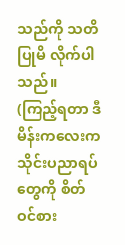သည်ကို သတိပြုမိ လိုက်ပါသည်။
(ကြည့်ရတာ ဒီမိန်းကလေးက သိုင်းပညာရပ်တွေကို စိတ်ဝင်စား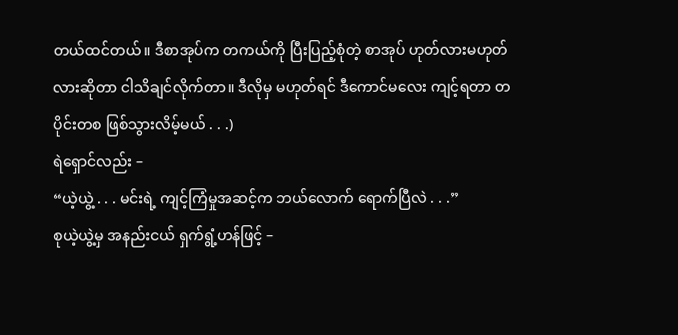တယ်ထင်တယ်။ ဒီစာအုပ်က တကယ်ကို ပြီးပြည့်စုံတဲ့ စာအုပ် ဟုတ်လားမဟုတ်လားဆိုတာ ငါသိချင်လိုက်တာ။ ဒီလိုမှ မဟုတ်ရင် ဒီကောင်မလေး ကျင့်ရတာ တပိုင်းတစ ဖြစ်သွားလိမ့်မယ် . . .)
ရဲရှောင်လည်း –
“ယဲ့ယွဲ့ . . . မင်းရဲ့ ကျင့်ကြံမှုအဆင့်က ဘယ်လောက် ရောက်ပြီလဲ . . .”
စုယဲ့ယွဲ့မှ အနည်းငယ် ရှက်ရွံ့ဟန်ဖြင့် –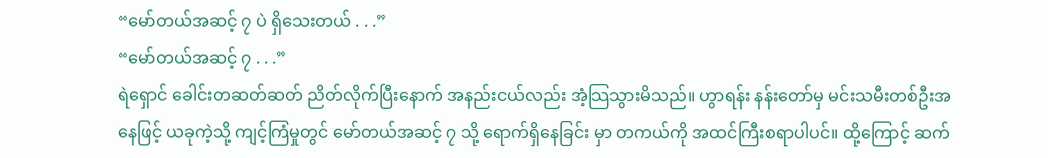“မော်တယ်အဆင့် ၇ ပဲ ရှိသေးတယ် . . .”
“မော်တယ်အဆင့် ၇ . . .”
ရဲရှောင် ခေါင်းတဆတ်ဆတ် ညိတ်လိုက်ပြီးနောက် အနည်းငယ်လည်း အံ့သြသွားမိသည်။ ဟွာရန်း နန်းတော်မှ မင်းသမီးတစ်ဦးအနေဖြင့် ယခုကဲ့သို့ ကျင့်ကြံမှုတွင် မော်တယ်အဆင့် ၇ သို့ ရောက်ရှိနေခြင်း မှာ တကယ်ကို အထင်ကြီးစရာပါပင်။ ထို့ကြောင့် ဆက်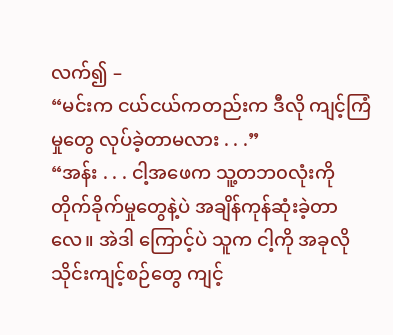လက်၍ –
“မင်းက ငယ်ငယ်ကတည်းက ဒီလို ကျင့်ကြံမှုတွေ လုပ်ခဲ့တာမလား . . .”
“အန်း . . . ငါ့အဖေက သူ့တဘ၀လုံးကို တိုက်ခိုက်မှုတွေနဲ့ပဲ အချိန်ကုန်ဆုံးခဲ့တာလေ။ အဲဒါ ကြောင့်ပဲ သူက ငါ့ကို အခုလို သိုင်းကျင့်စဉ်တွေ ကျင့်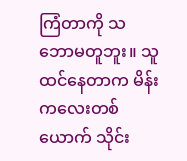ကြံတာကို သဘောမတူဘူး။ သူထင်နေတာက မိန်းကလေးတစ်ယောက် သိုင်း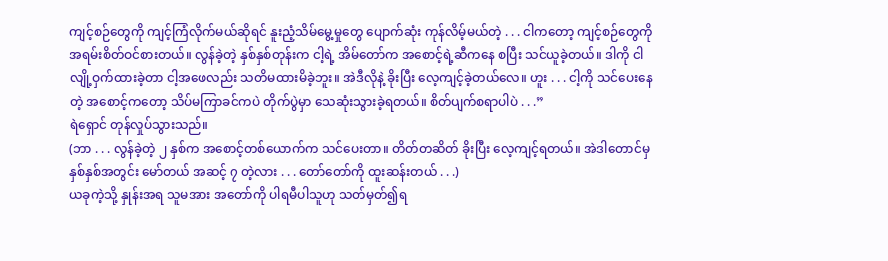ကျင့်စဉ်တွေကို ကျင့်ကြံလိုက်မယ်ဆိုရင် နူးညံ့သိမ်မွေ့မှုတွေ ပျောက်ဆုံး ကုန်လိမ့်မယ်တဲ့ . . . ငါကတော့ ကျင့်စဉ်တွေကို အရမ်းစိတ်ဝင်စားတယ်။ လွန်ခဲ့တဲ့ နှစ်နှစ်တုန်းက ငါ့ရဲ့ အိမ်တော်က အစောင့်ရဲ့ဆီကနေ စပြီး သင်ယူခဲ့တယ်။ ဒါကို ငါလျို့ဝှက်ထားခဲ့တာ ငါ့အဖေလည်း သတိမထားမိခဲ့ဘူး။ အဲဒီလိုနဲ့ ခိုးပြီး လေ့ကျင့်ခဲ့တယ်လေ။ ဟူး . . . ငါ့ကို သင်ပေးနေတဲ့ အစောင့်ကတော့ သိပ်မကြာခင်ကပဲ တိုက်ပွဲမှာ သေဆုံးသွားခဲ့ရတယ်။ စိတ်ပျက်စရာပါပဲ . . .”
ရဲရှောင် တုန်လှုပ်သွားသည်။
(ဘာ . . . လွန်ခဲ့တဲ့ ၂ နှစ်က အစောင့်တစ်ယောက်က သင်ပေးတာ။ တိတ်တဆိတ် ခိုးပြီး လေ့ကျင့်ရတယ်။ အဲဒါတောင်မှ နှစ်နှစ်အတွင်း မော်တယ် အဆင့် ၇ တဲ့လား . . . တော်တော်ကို ထူးဆန်းတယ် . . .)
ယခုကဲ့သို့ နှုန်းအရ သူမအား အတော်ကို ပါရမီပါသူဟု သတ်မှတ်၍ရ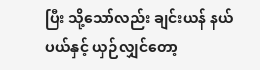ပြီး သို့သော်လည်း ချင်းယန် နယ်ပယ်နှင့် ယှဉ်လျှင်တော့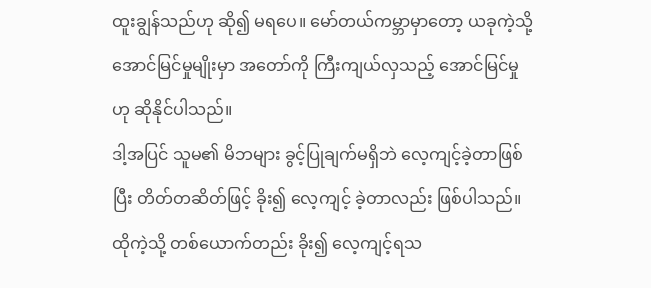ထူးချွန်သည်ဟု ဆို၍ မရပေ။ မော်တယ်ကမ္ဘာမှာတော့ ယခုကဲ့သို့ အောင်မြင်မှုမျိုးမှာ အတော်ကို ကြီးကျယ်လှသည့် အောင်မြင်မှုဟု ဆိုနိုင်ပါသည်။
ဒါ့အပြင် သူမ၏ မိဘများ ခွင့်ပြုချက်မရှိဘဲ လေ့ကျင့်ခဲ့တာဖြစ်ပြီး တိတ်တဆိတ်ဖြင့် ခိုး၍ လေ့ကျင့် ခဲ့တာလည်း ဖြစ်ပါသည်။
ထိုကဲ့သို့ တစ်ယောက်တည်း ခိုး၍ လေ့ကျင့်ရသ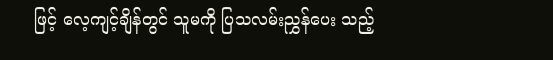ဖြင့် လေ့ကျင့်ချိန်တွင် သူမကို ပြသလမ်းညွှန်ပေး သည့်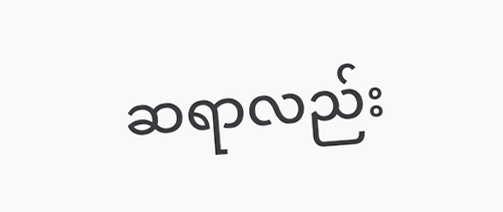ဆရာလည်း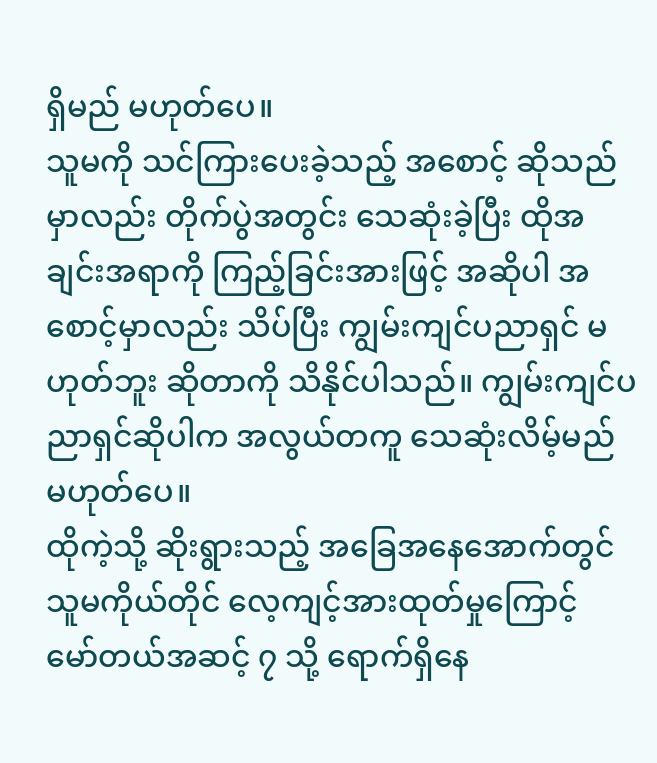ရှိမည် မဟုတ်ပေ။
သူမကို သင်ကြားပေးခဲ့သည့် အစောင့် ဆိုသည်မှာလည်း တိုက်ပွဲအတွင်း သေဆုံးခဲ့ပြီး ထိုအချင်းအရာကို ကြည့်ခြင်းအားဖြင့် အဆိုပါ အစောင့်မှာလည်း သိပ်ပြီး ကျွမ်းကျင်ပညာရှင် မဟုတ်ဘူး ဆိုတာကို သိနိုင်ပါသည်။ ကျွမ်းကျင်ပညာရှင်ဆိုပါက အလွယ်တကူ သေဆုံးလိမ့်မည် မဟုတ်ပေ။
ထိုကဲ့သို့ ဆိုးရွားသည့် အခြေအနေအောက်တွင် သူမကိုယ်တိုင် လေ့ကျင့်အားထုတ်မှုကြောင့် မော်တယ်အဆင့် ၇ သို့ ရောက်ရှိနေ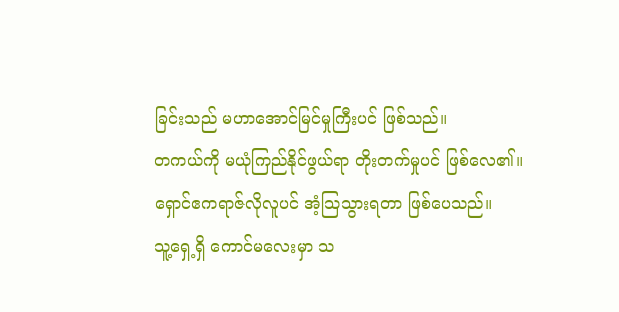ခြင်းသည် မဟာအောင်မြင်မှုကြီးပင် ဖြစ်သည်။
တကယ်ကို မယုံကြည်နိုင်ဖွယ်ရာ တိုးတက်မှုပင် ဖြစ်လေ၏။
ရှောင်ဧကရာဇ်လိုလူပင် အံ့သြသွားရတာ ဖြစ်ပေသည်။
သူ့ရှေ့ရှိ ကောင်မလေးမှာ သ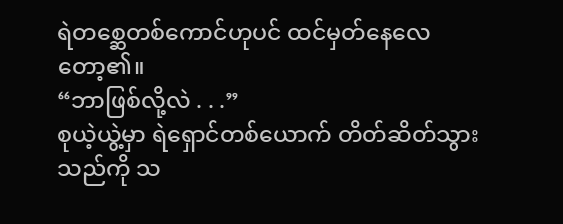ရဲတစ္ဆေတစ်ကောင်ဟုပင် ထင်မှတ်နေလေတော့၏။
“ဘာဖြစ်လို့လဲ . . .”
စုယဲ့ယွဲ့မှာ ရဲရှောင်တစ်ယောက် တိတ်ဆိတ်သွားသည်ကို သ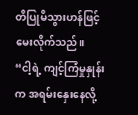တိပြုမိသွားဟန်ဖြင့် မေးလိုက်သည်။
“ငါ့ရဲ့ ကျင့်ကြံမှုနှုန်းက အရမ်းနှေးနေလို့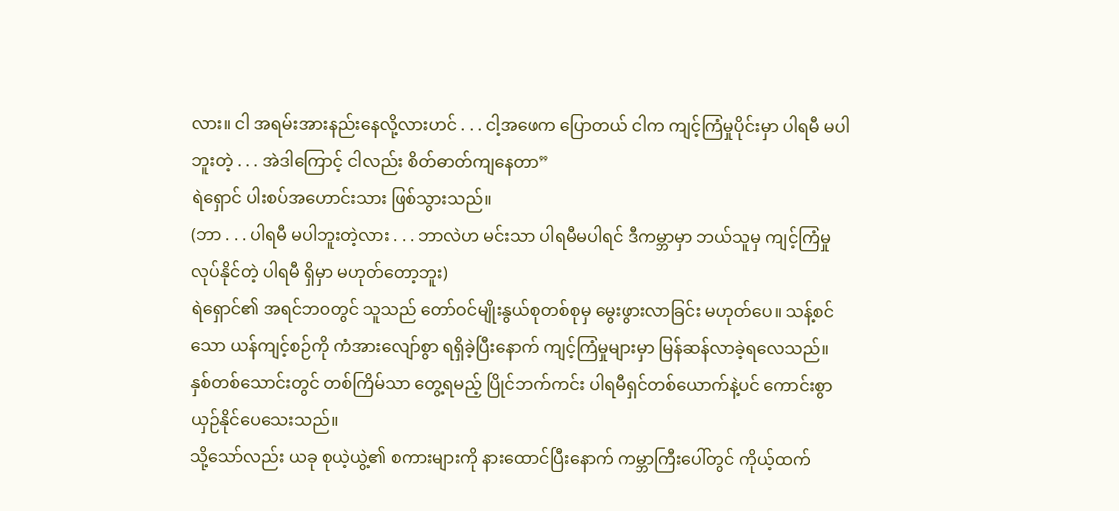လား။ ငါ အရမ်းအားနည်းနေလို့လားဟင် . . . ငါ့အဖေက ပြောတယ် ငါက ကျင့်ကြံမှုပိုင်းမှာ ပါရမီ မပါဘူးတဲ့ . . . အဲဒါကြောင့် ငါလည်း စိတ်ဓာတ်ကျနေတာ”
ရဲရှောင် ပါးစပ်အဟောင်းသား ဖြစ်သွားသည်။
(ဘာ . . . ပါရမီ မပါဘူးတဲ့လား . . . ဘာလဲဟ မင်းသာ ပါရမီမပါရင် ဒီကမ္ဘာမှာ ဘယ်သူမှ ကျင့်ကြံမှု လုပ်နိုင်တဲ့ ပါရမီ ရှိမှာ မဟုတ်တော့ဘူး)
ရဲရှောင်၏ အရင်ဘ၀တွင် သူသည် တော်ဝင်မျိုးနွယ်စုတစ်စုမှ မွေးဖွားလာခြင်း မဟုတ်ပေ။ သန့်စင်သော ယန်ကျင့်စဉ်ကို ကံအားလျော်စွာ ရရှိခဲ့ပြီးနောက် ကျင့်ကြံမှုများမှာ မြန်ဆန်လာခဲ့ရလေသည်။ နှစ်တစ်သောင်းတွင် တစ်ကြိမ်သာ တွေ့ရမည့် ပြိုင်ဘက်ကင်း ပါရမီရှင်တစ်ယောက်နဲ့ပင် ကောင်းစွာ ယှဉ်နိုင်ပေသေးသည်။
သို့သော်လည်း ယခု စုယဲ့ယွဲ့၏ စကားများကို နားထောင်ပြီးနောက် ကမ္ဘာကြီးပေါ်တွင် ကိုယ့်ထက်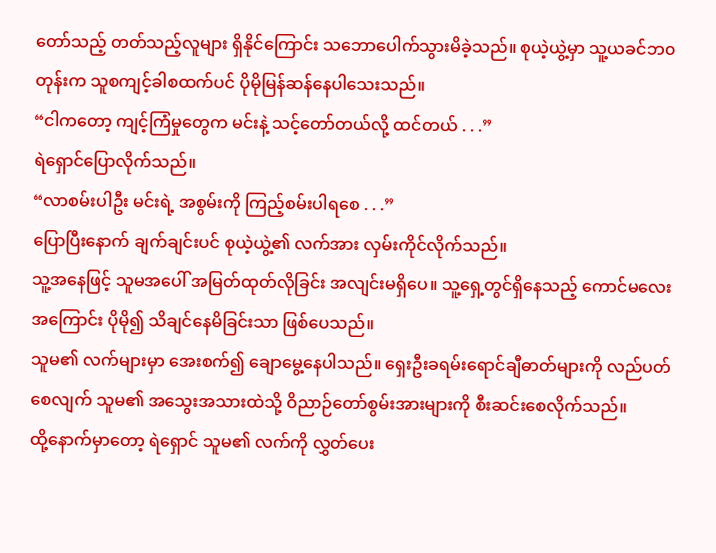တော်သည့် တတ်သည့်လူများ ရှိနိုင်ကြောင်း သဘောပေါက်သွားမိခဲ့သည်။ စုယဲ့ယွဲ့မှာ သူ့ယခင်ဘ၀တုန်းက သူစကျင့်ခါစထက်ပင် ပိုမိုမြန်ဆန်နေပါသေးသည်။
“ငါကတော့ ကျင့်ကြံမှုတွေက မင်းနဲ့ သင့်တော်တယ်လို့ ထင်တယ် . . .”
ရဲရှောင်ပြောလိုက်သည်။
“လာစမ်းပါဦး မင်းရဲ့ အစွမ်းကို ကြည့်စမ်းပါရစေ . . .”
ပြောပြီးနောက် ချက်ချင်းပင် စုယဲ့ယွဲ့၏ လက်အား လှမ်းကိုင်လိုက်သည်။
သူ့အနေဖြင့် သူမအပေါ် အမြတ်ထုတ်လိုခြင်း အလျင်းမရှိပေ။ သူ့ရှေ့တွင်ရှိနေသည့် ကောင်မလေးအကြောင်း ပိုမို၍ သိချင်နေမိခြင်းသာ ဖြစ်ပေသည်။
သူမ၏ လက်များမှာ အေးစက်၍ ချောမွေ့နေပါသည်။ ရှေးဦးခရမ်းရောင်ချီဓာတ်များကို လည်ပတ်စေလျက် သူမ၏ အသွေးအသားထဲသို့ ဝိညာဉ်တော်စွမ်းအားများကို စီးဆင်းစေလိုက်သည်။
ထို့နောက်မှာတော့ ရဲရှောင် သူမ၏ လက်ကို လွှတ်ပေး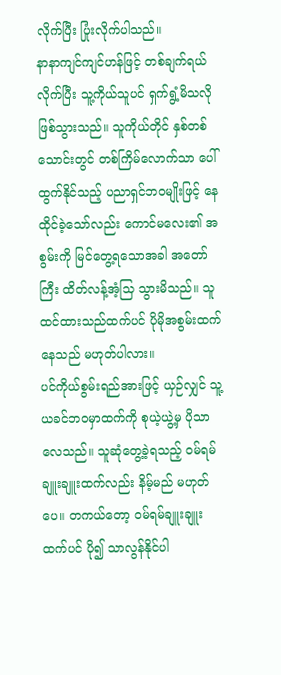လိုက်ပြီး ပြုံးလိုက်ပါသည်။
နာနာကျင်ကျင်ဟန်ဖြင့် တစ်ချက်ရယ်လိုက်ပြီး သူ့ကိုယ်သူပင် ရှက်ရွံ့မိသလို ဖြစ်သွားသည်။ သူကိုယ်တိုင် နှစ်တစ်သောင်းတွင် တစ်ကြိမ်လောက်သာ ပေါ်ထွက်နိုင်သည့် ပညာရှင်ဘ၀မျိုးဖြင့် နေထိုင်ခဲ့သော်လည်း ကောင်မလေး၏ အစွမ်းကို မြင်တွေ့ရသောအခါ အတော်ကြီး ထိတ်လန့်အံ့သြ သွားမိသည်။ သူထင်ထားသည်ထက်ပင် ပိုမိုအစွမ်းထက်နေသည် မဟုတ်ပါလား။
ပင်ကိုယ်စွမ်းရည်အားဖြင့် ယှဉ်လျှင် သူ့ယခင်ဘ၀မှာထက်ကို စုယဲ့ယွဲ့မှ ပိုသာလေသည်။ သူဆုံတွေ့ခဲ့ရသည့် ၀မ်ရမ်ချူးချူးထက်လည်း နိမ့်မည် မဟုတ်ပေ။ တကယ်တော့ ၀မ်ရမ်ချူးချူးထက်ပင် ပို၍ သာလွန်နိုင်ပါ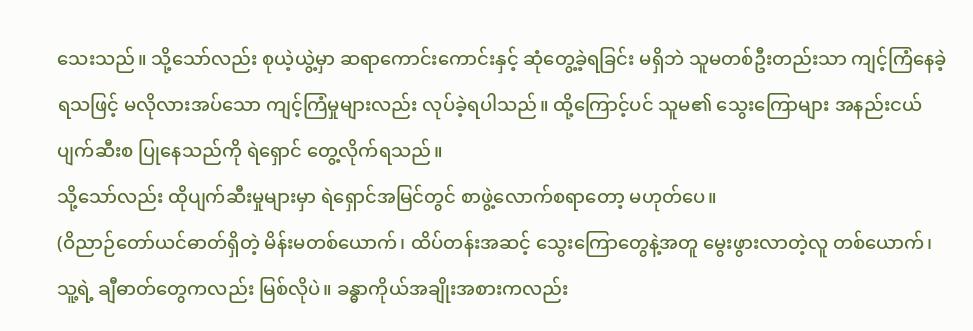သေးသည်။ သို့သော်လည်း စုယဲ့ယွဲ့မှာ ဆရာကောင်းကောင်းနှင့် ဆုံတွေ့ခဲ့ရခြင်း မရှိဘဲ သူမတစ်ဦးတည်းသာ ကျင့်ကြံနေခဲ့ရသဖြင့် မလိုလားအပ်သော ကျင့်ကြံမှုများလည်း လုပ်ခဲ့ရပါသည်။ ထို့ကြောင့်ပင် သူမ၏ သွေးကြောများ အနည်းငယ် ပျက်ဆီးစ ပြုနေသည်ကို ရဲရှောင် တွေ့လိုက်ရသည်။
သို့သော်လည်း ထိုပျက်ဆီးမှုများမှာ ရဲရှောင်အမြင်တွင် စာဖွဲ့လောက်စရာတော့ မဟုတ်ပေ။
(ဝိညာဉ်တော်ယင်ဓာတ်ရှိတဲ့ မိန်းမတစ်ယောက်၊ ထိပ်တန်းအဆင့် သွေးကြောတွေနဲ့အတူ မွေးဖွားလာတဲ့လူ တစ်ယောက်၊ သူ့ရဲ့ ချီဓာတ်တွေကလည်း မြစ်လိုပဲ။ ခန္ဓာကိုယ်အချိုးအစားကလည်း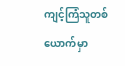ကျင့်ကြံသူတစ်ယောက်မှာ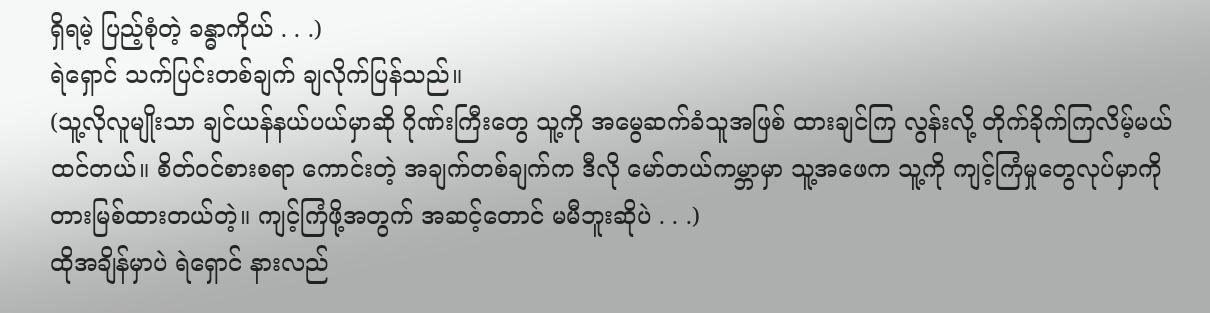ရှိရမဲ့ ပြည့်စုံတဲ့ ခန္ဓာကိုယ် . . .)
ရဲရှောင် သက်ပြင်းတစ်ချက် ချလိုက်ပြန်သည်။
(သူ့လိုလူမျိုးသာ ချင်ယန်နယ်ပယ်မှာဆို ဂိုဏ်းကြီးတွေ သူ့ကို အမွေဆက်ခံသူအဖြစ် ထားချင်ကြ လွန်းလို့ တိုက်ခိုက်ကြလိမ့်မယ် ထင်တယ်။ စိတ်ဝင်စားစရာ ကောင်းတဲ့ အချက်တစ်ချက်က ဒီလို မော်တယ်ကမ္ဘာမှာ သူ့အဖေက သူ့ကို ကျင့်ကြံမှုတွေလုပ်မှာကို တားမြစ်ထားတယ်တဲ့။ ကျင့်ကြံဖို့အတွက် အဆင့်တောင် မမီဘူးဆိုပဲ . . .)
ထိုအချိန်မှာပဲ ရဲရှောင် နားလည်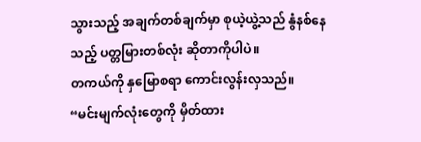သွားသည့် အချက်တစ်ချက်မှာ စုယဲ့ယွဲ့သည် နွံနစ်နေသည့် ပတ္တမြားတစ်လုံး ဆိုတာကိုပါပဲ။
တကယ်ကို နှမြောစရာ ကောင်းလွန်းလှသည်။
“မင်းမျက်လုံးတွေကို မှိတ်ထား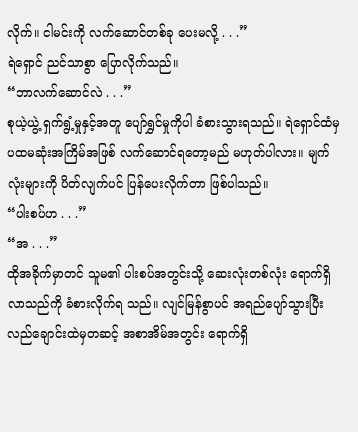လိုက်။ ငါမင်းကို လက်ဆောင်တစ်ခု ပေးမလို့ . . .”
ရဲရှောင် ညင်သာစွာ ပြောလိုက်သည်။
“ဘာလက်ဆောင်လဲ . . .”
စုယဲ့ယွဲ့ ရှက်ရွံ့မှုနှင့်အတူ ပျော်ရွှင်မှုကိုပါ ခံစားသွားရသည်။ ရဲရှောင်ထံမှ ပထမဆုံးအကြိမ်အဖြစ် လက်ဆောင်ရတော့မည် မဟုတ်ပါလား။ မျက်လုံးများကို ပိတ်လျက်ပင် ပြန်ပေးလိုက်တာ ဖြစ်ပါသည်။
“ပါးစပ်ဟ . . .”
“အ . . .”
ထိုအခိုက်မှာတင် သူမ၏ ပါးစပ်အတွင်းသို့ ဆေးလုံးတစ်လုံး ရောက်ရှိလာသည်ကို ခံစားလိုက်ရ သည်။ လျင်မြန်စွာပင် အရည်ပျော်သွားပြီး လည်ချောင်းထဲမှတဆင့် အစာအိမ်အတွင်း ရောက်ရှိ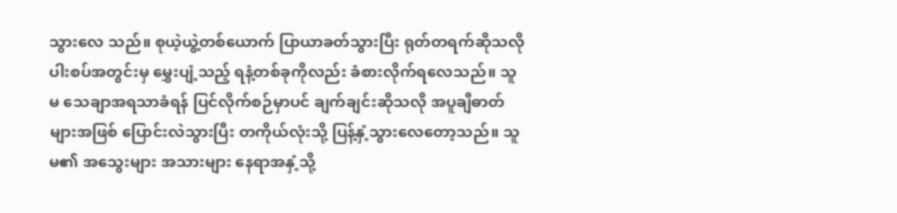သွားလေ သည်။ စုယဲ့ယွဲ့တစ်ယောက် ပြာယာခတ်သွားပြီး ရုတ်တရက်ဆိုသလို ပါးစပ်အတွင်းမှ မွှေးပျံ့သည့် ရနံ့တစ်ခုကိုလည်း ခံစားလိုက်ရလေသည်။ သူမ သေချာအရသာခံရန် ပြင်လိုက်စဉ်မှာပင် ချက်ချင်းဆိုသလို အပူချီဓာတ်များအဖြစ် ပြောင်းလဲသွားပြီး တကိုယ်လုံးသို့ ပြန့်နှံ့သွားလေတော့သည်။ သူမ၏ အသွေးများ အသားများ နေရာအနှံ့သို့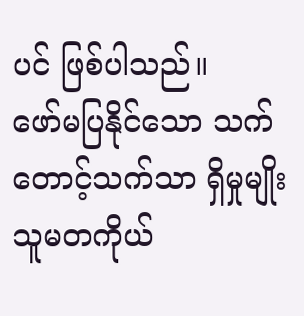ပင် ဖြစ်ပါသည်။
ဖော်မပြနိုင်သော သက်တောင့်သက်သာ ရှိမှုမျိုး သူမတကိုယ်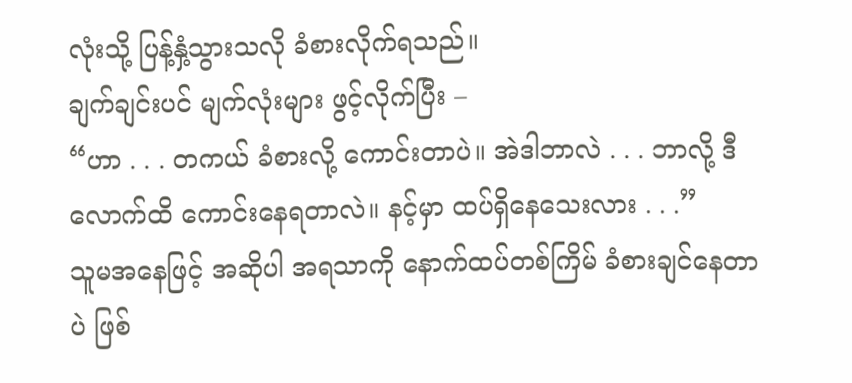လုံးသို့ ပြန့်နှံ့သွားသလို ခံစားလိုက်ရသည်။
ချက်ချင်းပင် မျက်လုံးများ ဖွင့်လိုက်ပြီး –
“ဟာ . . . တကယ် ခံစားလို့ ကောင်းတာပဲ။ အဲဒါဘာလဲ . . . ဘာလို့ ဒီလောက်ထိ ကောင်းနေရတာလဲ။ နင့်မှာ ထပ်ရှိနေသေးလား . . .”
သူမအနေဖြင့် အဆိုပါ အရသာကို နောက်ထပ်တစ်ကြိမ် ခံစားချင်နေတာပဲ ဖြစ်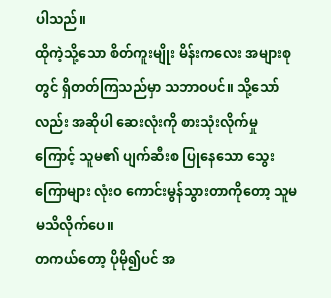ပါသည်။
ထိုကဲ့သို့သော စိတ်ကူးမျိုး မိန်းကလေး အများစုတွင် ရှိတတ်ကြသည်မှာ သဘာဝပင်။ သို့သော်လည်း အဆိုပါ ဆေးလုံးကို စားသုံးလိုက်မှုကြောင့် သူမ၏ ပျက်ဆီးစ ပြုနေသော သွေးကြောများ လုံးဝ ကောင်းမွန်သွားတာကိုတော့ သူမ မသိလိုက်ပေ။
တကယ်တော့ ပိုမို၍ပင် အ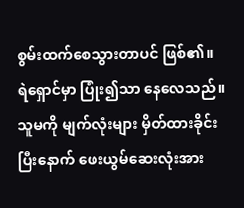စွမ်းထက်စေသွားတာပင် ဖြစ်၏။
ရဲရှောင်မှာ ပြုံး၍သာ နေလေသည်။
သူမကို မျက်လုံးများ မှိတ်ထားခိုင်းပြီးနောက် ဖေးယွမ်ဆေးလုံးအား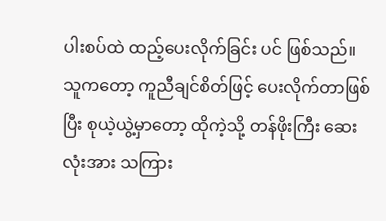ပါးစပ်ထဲ ထည့်ပေးလိုက်ခြင်း ပင် ဖြစ်သည်။ သူကတော့ ကူညီချင်စိတ်ဖြင့် ပေးလိုက်တာဖြစ်ပြီး စုယဲ့ယွဲ့မှာတော့ ထိုကဲ့သို့ တန်ဖိုးကြီး ဆေးလုံးအား သကြား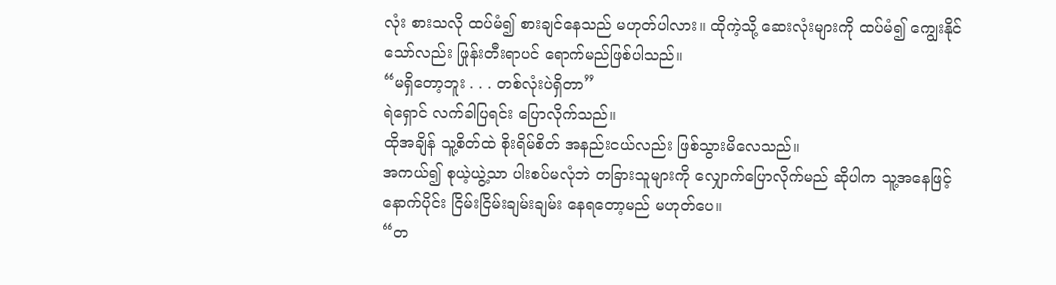လုံး စားသလို ထပ်မံ၍ စားချင်နေသည် မဟုတ်ပါလား။ ထိုကဲ့သို့ ဆေးလုံးများကို ထပ်မံ၍ ကျွေးနိုင်သော်လည်း ဖြုန်းတီးရာပင် ရောက်မည်ဖြစ်ပါသည်။
“မရှိတော့ဘူး . . . တစ်လုံးပဲရှိတာ”
ရဲရှောင် လက်ခါပြရင်း ပြောလိုက်သည်။
ထိုအချိန် သူ့စိတ်ထဲ စိုးရိမ်စိတ် အနည်းငယ်လည်း ဖြစ်သွားမိလေသည်။
အကယ်၍ စုယဲ့ယွဲ့သာ ပါးစပ်မလုံဘဲ တခြားသူများကို လျှောက်ပြောလိုက်မည် ဆိုပါက သူ့အနေဖြင့် နောက်ပိုင်း ငြိမ်းငြိမ်းချမ်းချမ်း နေရတော့မည် မဟုတ်ပေ။
“တ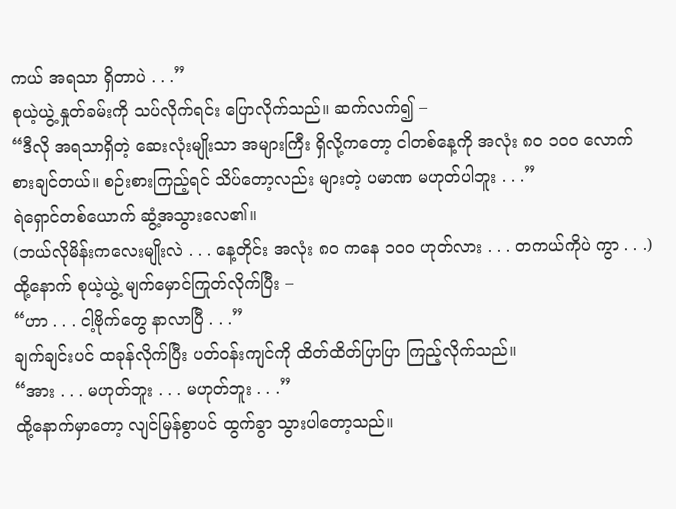ကယ် အရသာ ရှိတာပဲ . . .”
စုယဲ့ယွဲ့ နှုတ်ခမ်းကို သပ်လိုက်ရင်း ပြောလိုက်သည်။ ဆက်လက်၍ –
“ဒီလို အရသာရှိတဲ့ ဆေးလုံးမျိုးသာ အများကြီး ရှိလို့ကတော့ ငါတစ်နေ့ကို အလုံး ၈၀ ၁၀၀ လောက် စားချင်တယ်။ စဉ်းစားကြည့်ရင် သိပ်တော့လည်း များတဲ့ ပမာဏ မဟုတ်ပါဘူး . . .”
ရဲရှောင်တစ်ယောက် ဆွံ့အသွားလေ၏။
(ဘယ်လိုမိန်းကလေးမျိုးလဲ . . . နေ့တိုင်း အလုံး ၈၀ ကနေ ၁၀၀ ဟုတ်လား . . . တကယ်ကိုပဲ ကွာ . . .)
ထို့နောက် စုယဲ့ယွဲ့ မျက်မှောင်ကြုတ်လိုက်ပြီး –
“ဟာ . . . ငါ့ဗိုက်တွေ နာလာပြီ . . .”
ချက်ချင်းပင် ထခုန်လိုက်ပြီး ပတ်ဝန်းကျင်ကို ထိတ်ထိတ်ပြာပြာ ကြည့်လိုက်သည်။
“အား . . . မဟုတ်ဘူး . . . မဟုတ်ဘူး . . .”
ထို့နောက်မှာတော့ လျင်မြန်စွာပင် ထွက်ခွာ သွားပါတော့သည်။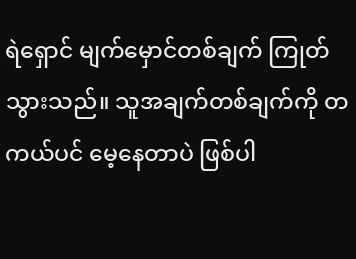ရဲရှောင် မျက်မှောင်တစ်ချက် ကြုတ်သွားသည်။ သူအချက်တစ်ချက်ကို တကယ်ပင် မေ့နေတာပဲ ဖြစ်ပါ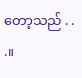တော့သည် . . .။